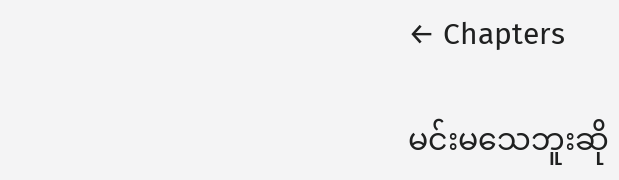← Chapters

မင်းမသေဘူးဆို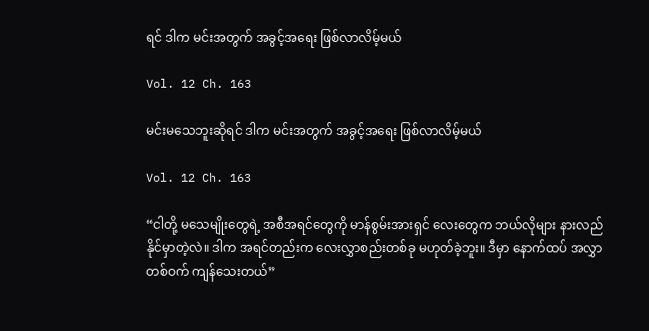ရင် ဒါက မင်းအတွက် အခွင့်အရေး ဖြစ်လာလိမ့်မယ်

Vol. 12 Ch. 163

မင်းမသေဘူးဆိုရင် ဒါက မင်းအတွက် အခွင့်အရေး ဖြစ်လာလိမ့်မယ်

Vol. 12 Ch. 163

“ငါတို့ မသေမျိုးတွေရဲ့ အစီအရင်တွေကို မာန်စွမ်းအားရှင် လေးတွေက ဘယ်လိုများ နားလည်နိုင်မှာတဲ့လဲ။ ဒါက အရင်တည်းက လေးလွှာစည်းတစ်ခု မဟုတ်ခဲ့ဘူး။ ဒီမှာ နောက်ထပ် အလွှာတစ်ဝက် ကျန်သေးတယ်”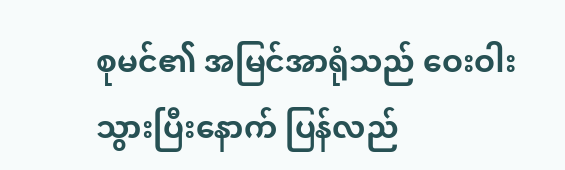စုမင်၏ အမြင်အာရုံသည် ဝေးဝါးသွားပြီးနောက် ပြန်လည်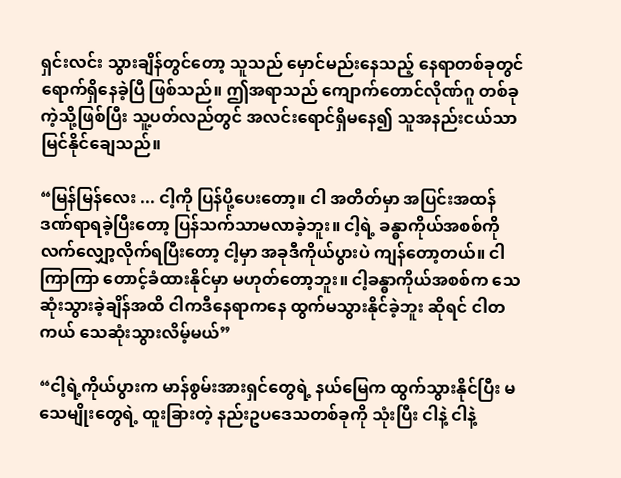ရှင်းလင်း သွားချိန်တွင်တော့ သူသည် မှောင်မည်းနေသည့် နေရာတစ်ခုတွင် ရောက်ရှိနေခဲ့ပြီ ဖြစ်သည်။ ဤအရာသည် ကျောက်တောင်လိုဏ်ဂူ တစ်ခုကဲ့သို့ဖြစ်ပြီး သူ့ပတ်လည်တွင် အလင်းရောင်ရှိမနေ၍ သူအနည်းငယ်သာ မြင်နိုင်ချေသည်။

“မြန်မြန်လေး ... ငါ့ကို ပြန်ပို့ပေးတော့။ ငါ အတိတ်မှာ အပြင်းအထန် ဒဏ်ရာရခဲ့ပြီးတော့ ပြန်သက်သာမလာခဲ့ဘူး။ ငါ့ရဲ့ ခန္ဓာကိုယ်အစစ်ကို လက်လျှော့လိုက်ရပြီးတော့ ငါ့မှာ အခုဒီကိုယ်ပွားပဲ ကျန်တော့တယ်။ ငါ ကြာကြာ တောင့်ခံထားနိုင်မှာ မဟုတ်တော့ဘူး။ ငါ့ခန္ဓာကိုယ်အစစ်က သေဆုံးသွားခဲ့ချိန်အထိ ငါကဒီနေရာကနေ ထွက်မသွားနိုင်ခဲ့ဘူး ဆိုရင် ငါတကယ် သေဆုံးသွားလိမ့်မယ်”

“ငါ့ရဲ့ကိုယ်ပွားက မာန်စွမ်းအားရှင်တွေရဲ့ နယ်မြေက ထွက်သွားနိုင်ပြီး မသေမျိုးတွေရဲ့ ထူးခြားတဲ့ နည်းဥပဒေသတစ်ခုကို သုံးပြီး ငါနဲ့ ငါနဲ့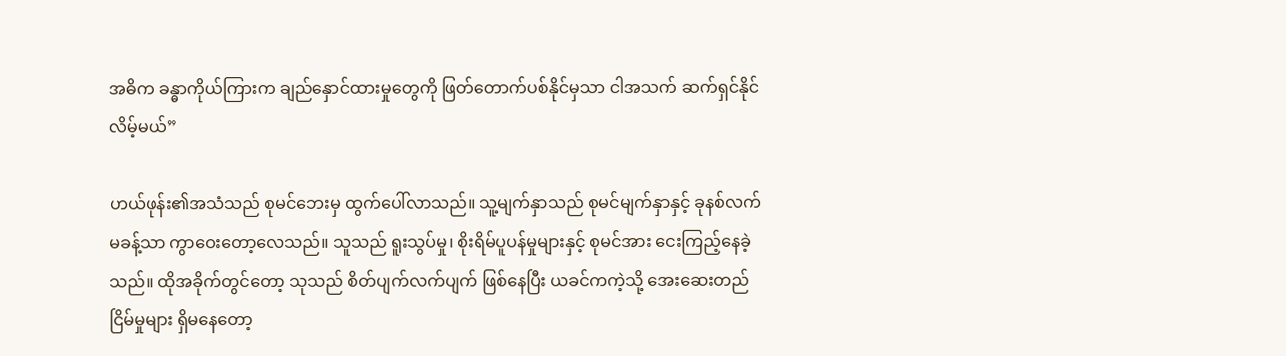အဓိက ခန္ဓာကိုယ်ကြားက ချည်နှောင်ထားမှုတွေကို ဖြတ်တောက်ပစ်နိုင်မှသာ ငါအသက် ဆက်ရှင်နိုင်လိမ့်မယ်”

ဟယ်ဖုန်း၏အသံသည် စုမင်ဘေးမှ ထွက်ပေါ်လာသည်။ သူ့မျက်နှာသည် စုမင်မျက်နှာနှင့် ခုနစ်လက်မခန့်သာ ကွာဝေးတော့လေသည်။ သူသည် ရူးသွပ်မှု၊ စိုးရိမ်ပူပန်မှုများနှင့် စုမင်အား ငေးကြည့်နေခဲ့သည်။ ထိုအခိုက်တွင်တော့ သုသည် စိတ်ပျက်လက်ပျက် ဖြစ်နေပြီး ယခင်ကကဲ့သို့ အေးဆေးတည်ငြိမ်မှုများ ရှိမနေတော့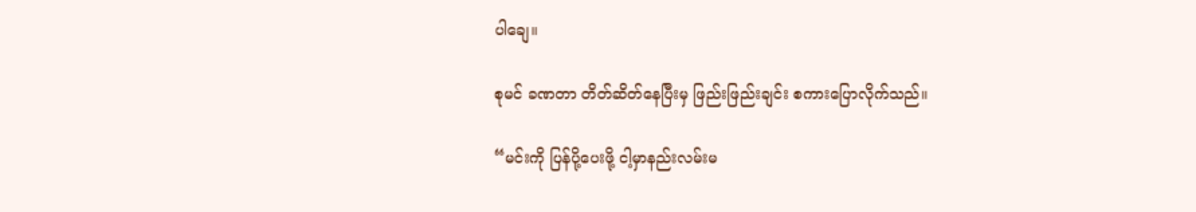ပါချေ။

စုမင် ခဏတာ တိတ်ဆိတ်နေပြီးမှ ဖြည်းဖြည်းချင်း စကားပြောလိုက်သည်။

“မင်းကို ပြန်ပို့ပေးဖို့ ငါ့မှာနည်းလမ်းမ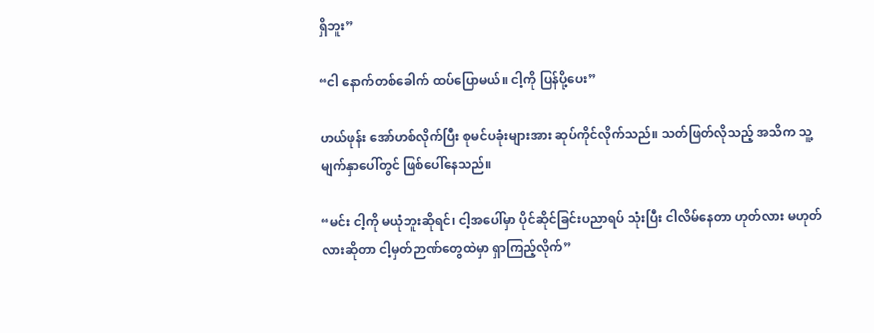ရှိဘူး”

“ငါ နောက်တစ်ခေါက် ထပ်ပြောမယ်။ ငါ့ကို ပြန်ပို့ပေး”

ဟယ်ဖုန်း အော်ဟစ်လိုက်ပြီး စုမင်ပခုံးများအား ဆုပ်ကိုင်လိုက်သည်။ သတ်ဖြတ်လိုသည့် အသိက သူ့မျက်နှာပေါ်တွင် ဖြစ်ပေါ်နေသည်။

“မင်း ငါ့ကို မယုံဘူးဆိုရင်၊ ငါ့အပေါ်မှာ ပိုင်ဆိုင်ခြင်းပညာရပ် သုံးပြီး ငါလိမ်နေတာ ဟုတ်လား မဟုတ်လားဆိုတာ ငါ့မှတ်ဉာဏ်တွေထဲမှာ ရှာကြည့်လိုက်”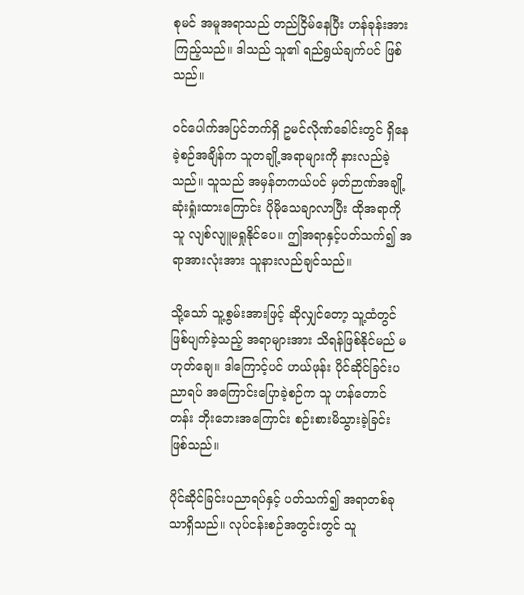စုမင် အမူအရာသည် တည်ငြိမ်နေပြီး ဟန်ခုန်းအားကြည့်သည်။ ဒါသည် သူ၏ ရည်ရွယ်ချက်ပင် ဖြစ်သည်။

ဝင်ပေါက်အပြင်ဘက်ရှိ ဥမင်လိုဏ်ခေါင်းတွင် ရှိနေခဲ့စဉ်အချိန်က သူတချို့အရာများကို နားလည်ခဲ့သည်။ သူသည် အမှန်တကယ်ပင် မှတ်ဉာဏ်အချို့ ဆုံးရှုံးထားကြောင်း ပိုမိုသေချာလာပြီး ထိုအရာကို သူ လျစ်လျူမရှုနိုင်ပေ။ ဤအရာနှင့်ပတ်သက်၍ အရာအားလုံးအား သူနားလည်ချင်သည်။

သို့သော် သူ့စွမ်းအားဖြင့် ဆိုလျှင်တော့ သူ့ထံတွင် ဖြစ်ပျက်ခဲ့သည့် အရာများအား သိရန်ဖြစ်နိုင်မည် မဟုတ်ချေ။ ဒါကြောင့်ပင် ဟယ်ဖုန်း ပိုင်ဆိုင်ခြင်းပညာရပ် အကြောင်းပြောခဲ့စဉ်က သူ ဟန်တောင်တန်း ဘိုးဘေးအကြောင်း စဉ်းစားမိသွားခဲ့ခြင်း ဖြစ်သည်။

ပိုင်ဆိုင်ခြင်းပညာရပ်နှင့် ပတ်သက်၍ အရာတစ်ခုသာရှိသည်။ လုပ်ငန်းစဉ်အတွင်းတွင် သူ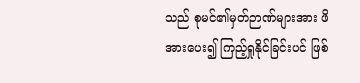သည် စုမင်၏မှတ်ဉာဏ်များအား ဖိအားပေး၍ ကြည့်ရှုနိုင်ခြင်းပင် ဖြစ်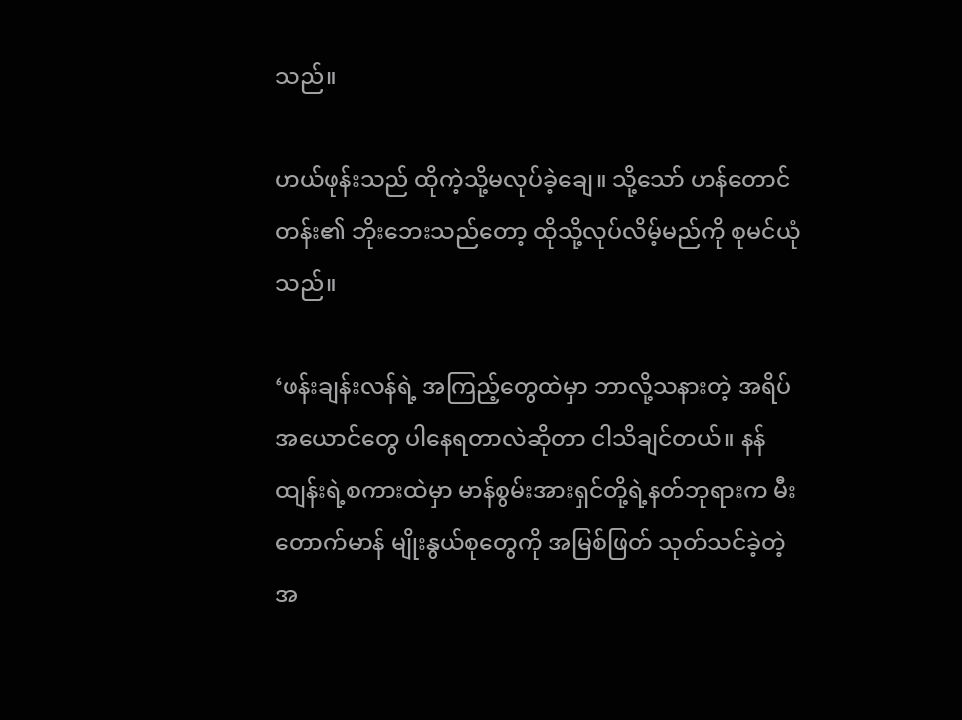သည်။

ဟယ်ဖုန်းသည် ထိုကဲ့သို့မလုပ်ခဲ့ချေ။ သို့သော် ဟန်တောင်တန်း၏ ဘိုးဘေးသည်တော့ ထိုသို့လုပ်လိမ့်မည်ကို စုမင်ယုံသည်။

‘ဖန်းချန်းလန်ရဲ့ အကြည့်တွေထဲမှာ ဘာလို့သနားတဲ့ အရိပ်အယောင်တွေ ပါနေရတာလဲဆိုတာ ငါသိချင်တယ်။ နန်ထျန်းရဲ့စကားထဲမှာ မာန်စွမ်းအားရှင်တို့ရဲ့နတ်ဘုရားက မီးတောက်မာန် မျိုးနွယ်စုတွေကို အမြစ်ဖြတ် သုတ်သင်ခဲ့တဲ့အ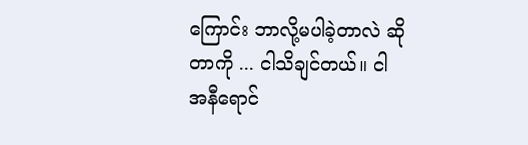ကြောင်း ဘာလို့မပါခဲ့တာလဲ ဆိုတာကို ... ငါသိချင်တယ်။ ငါ အနီရောင်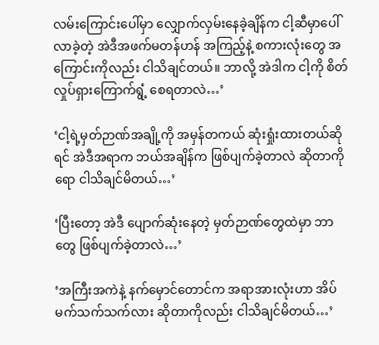လမ်းကြောင်းပေါ်မှာ လျှောက်လှမ်းနေခဲ့ချိန်က ငါ့ဆီမှာပေါ်လာခဲ့တဲ့ အဲဒီအဖက်မတန်ဟန် အကြည့်နဲ့ စကားလုံးတွေ အကြောင်းကိုလည်း ငါသိချင်တယ်။ ဘာလို့ အဲဒါက ငါ့ကို စိတ်လှုပ်ရှားကြောက်ရွံ့ စေရတာလဲ…’

‘ငါ့ရဲ့မှတ်ဉာဏ်အချို့ကို အမှန်တကယ် ဆုံးရှုံးထားတယ်ဆိုရင် အဲဒီအရာက ဘယ်အချိန်က ဖြစ်ပျက်ခဲ့တာလဲ ဆိုတာကိုရော ငါသိချင်မိတယ်…’

‘ပြီးတော့ အဲဒီ ပျောက်ဆုံးနေတဲ့ မှတ်ဉာဏ်တွေထဲမှာ ဘာတွေ ဖြစ်ပျက်ခဲ့တာလဲ…’

‘အကြီးအကဲနဲ့ နက်မှောင်တောင်က အရာအားလုံးဟာ အိပ်မက်သက်သက်လား ဆိုတာကိုလည်း ငါသိချင်မိတယ်…’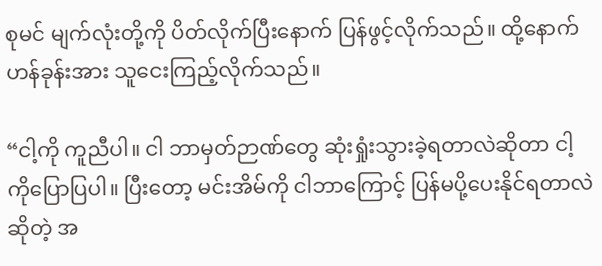စုမင် မျက်လုံးတို့ကို ပိတ်လိုက်ပြီးနောက် ပြန်ဖွင့်လိုက်သည်။ ထို့နောက် ဟန်ခုန်းအား သူငေးကြည့်လိုက်သည်။

“ငါ့ကို ကူညီပါ။ ငါ ဘာမှတ်ဉာဏ်တွေ ဆုံးရှုံးသွားခဲ့ရတာလဲဆိုတာ ငါ့ကိုပြောပြပါ။ ပြီးတော့ မင်းအိမ်ကို ငါဘာကြောင့် ပြန်မပို့ပေးနိုင်ရတာလဲဆိုတဲ့ အ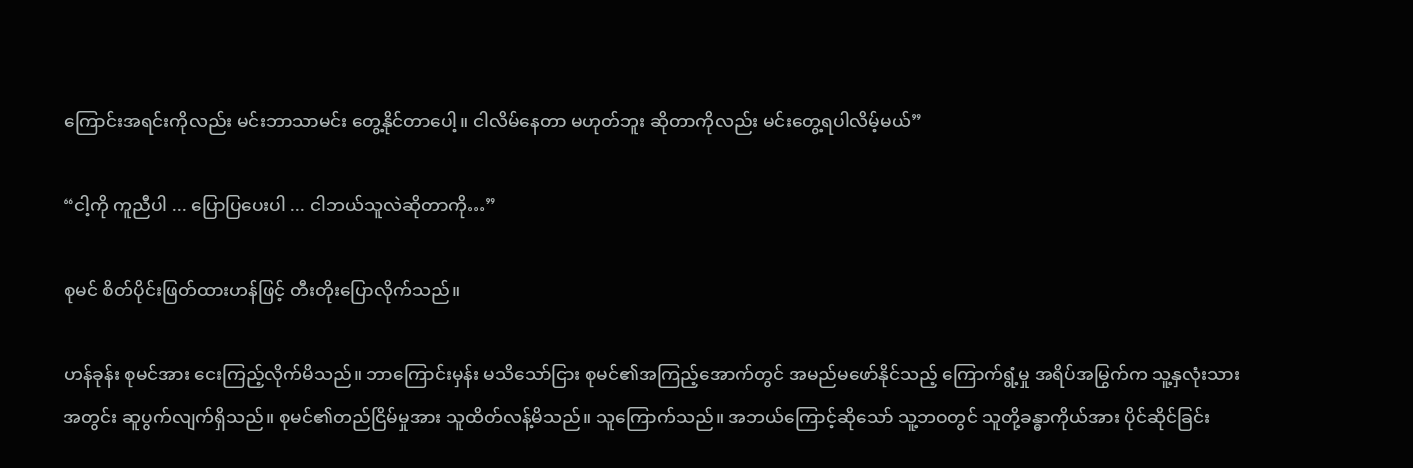ကြောင်းအရင်းကိုလည်း မင်းဘာသာမင်း တွေ့နိုင်တာပေါ့။ ငါလိမ်နေတာ မဟုတ်ဘူး ဆိုတာကိုလည်း မင်းတွေ့ရပါလိမ့်မယ်”

“ငါ့ကို ကူညီပါ ... ပြောပြပေးပါ ... ငါဘယ်သူလဲဆိုတာကို…”

စုမင် စိတ်ပိုင်းဖြတ်ထားဟန်ဖြင့် တီးတိုးပြောလိုက်သည်။

ဟန်ခုန်း စုမင်အား ငေးကြည့်လိုက်မိသည်။ ဘာကြောင်းမှန်း မသိသော်ငြား စုမင်၏အကြည့်အောက်တွင် အမည်မဖော်နိုင်သည့် ကြောက်ရွံ့မှု အရိပ်အမြွက်က သူ့နှလုံးသားအတွင်း ဆူပွက်လျက်ရှိသည်။ စုမင်၏တည်ငြိမ်မှုအား သူထိတ်လန့်မိသည်။ သူကြောက်သည်။ အဘယ်ကြောင့်ဆိုသော် သူ့ဘဝတွင် သူတို့ခန္ဓာကိုယ်အား ပိုင်ဆိုင်ခြင်း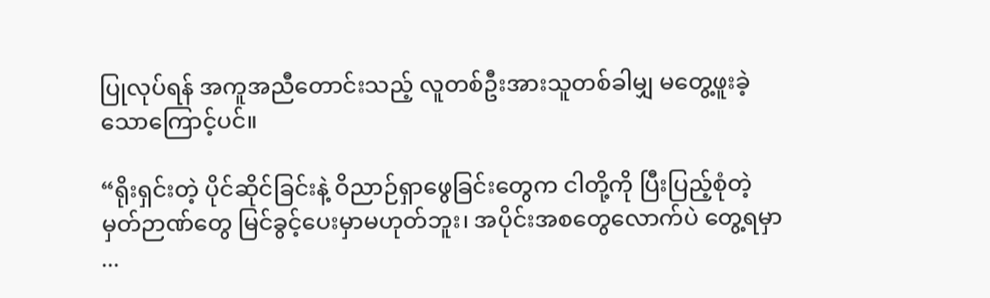ပြုလုပ်ရန် အကူအညီတောင်းသည့် လူတစ်ဦးအားသူတစ်ခါမျှ မတွေ့ဖူးခဲ့သောကြောင့်ပင်။

“ရိုးရှင်းတဲ့ ပိုင်ဆိုင်ခြင်းနဲ့ ဝိညာဉ်ရှာဖွေခြင်းတွေက ငါတို့ကို ပြီးပြည့်စုံတဲ့ မှတ်ဉာဏ်တွေ မြင်ခွင့်ပေးမှာမဟုတ်ဘူး၊ အပိုင်းအစတွေလောက်ပဲ တွေ့ရမှာ ...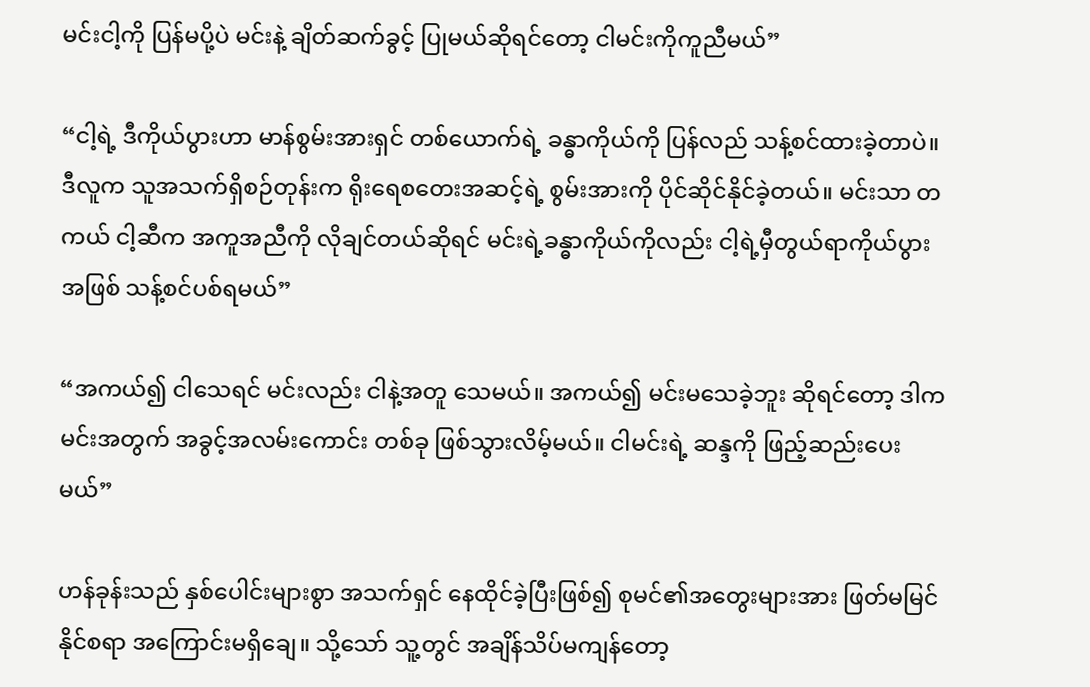မင်းငါ့ကို ပြန်မပို့ပဲ မင်းနဲ့ ချိတ်ဆက်ခွင့် ပြုမယ်ဆိုရင်တော့ ငါမင်းကိုကူညီမယ်”

“ငါ့ရဲ့ ဒီကိုယ်ပွားဟာ မာန်စွမ်းအားရှင် တစ်ယောက်ရဲ့ ခန္ဓာကိုယ်ကို ပြန်လည် သန့်စင်ထားခဲ့တာပဲ။ ဒီလူက သူအသက်ရှိစဉ်တုန်းက ရိုးရေစတေးအဆင့်ရဲ့ စွမ်းအားကို ပိုင်ဆိုင်နိုင်ခဲ့တယ်။ မင်းသာ တကယ် ငါ့ဆီက အကူအညီကို လိုချင်တယ်ဆိုရင် မင်းရဲ့ခန္ဓာကိုယ်ကိုလည်း ငါ့ရဲ့မှီတွယ်ရာကိုယ်ပွားအဖြစ် သန့်စင်ပစ်ရမယ်”

“အကယ်၍ ငါသေရင် မင်းလည်း ငါနဲ့အတူ သေမယ်။ အကယ်၍ မင်းမသေခဲ့ဘူး ဆိုရင်တော့ ဒါက မင်းအတွက် အခွင့်အလမ်းကောင်း တစ်ခု ဖြစ်သွားလိမ့်မယ်။ ငါမင်းရဲ့ ဆန္ဒကို ဖြည့်ဆည်းပေးမယ်”

ဟန်ခုန်းသည် နှစ်ပေါင်းများစွာ အသက်ရှင် နေထိုင်ခဲ့ပြီးဖြစ်၍ စုမင်၏အတွေးများအား ဖြတ်မမြင်နိုင်စရာ အကြောင်းမရှိချေ။ သို့သော် သူ့တွင် အချိန်သိပ်မကျန်တော့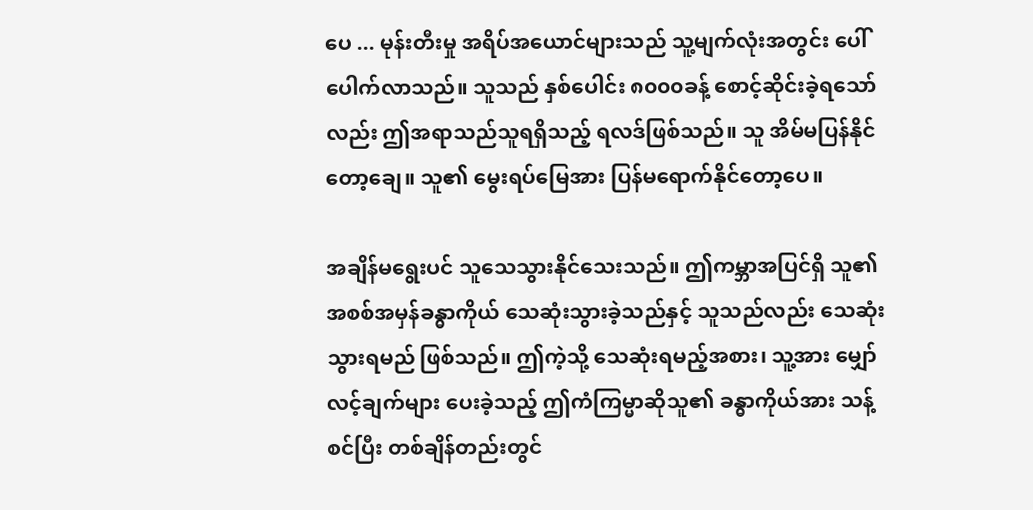ပေ ... မုန်းတီးမှု အရိပ်အယောင်များသည် သူ့မျက်လုံးအတွင်း ပေါ်ပေါက်လာသည်။ သူသည် နှစ်ပေါင်း ၈၀၀၀ခန့် စောင့်ဆိုင်းခဲ့ရသော်လည်း ဤအရာသည်သူရရှိသည့် ရလဒ်ဖြစ်သည်။ သူ အိမ်မပြန်နိုင်တော့ချေ။ သူ၏ မွေးရပ်မြေအား ပြန်မရောက်နိုင်တော့ပေ။

အချိန်မရွေးပင် သူသေသွားနိုင်သေးသည်။ ဤကမ္ဘာအပြင်ရှိ သူ၏ အစစ်အမှန်ခန္ဓာကိုယ် သေဆုံးသွားခဲ့သည်နှင့် သူသည်လည်း သေဆုံးသွားရမည် ဖြစ်သည်။ ဤကဲ့သို့ သေဆုံးရမည့်အစား၊ သူ့အား မျှော်လင့်ချက်များ ပေးခဲ့သည့် ဤကံကြမ္မာဆိုသူ၏ ခန္ဓာကိုယ်အား သန့်စင်ပြီး တစ်ချိန်တည်းတွင်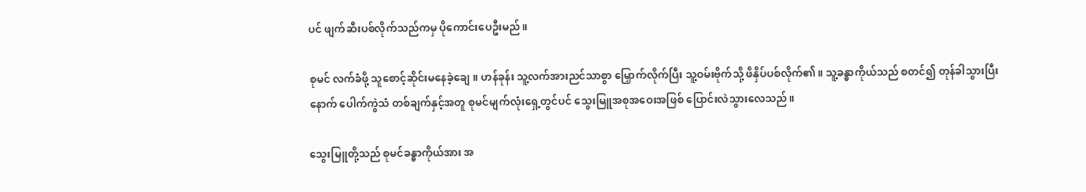ပင် ဖျက်ဆီးပစ်လိုက်သည်ကမှ ပိုကောင်းပေဦးမည်။

စုမင် လက်ခံဖို့ သူစောင့်ဆိုင်းမနေခဲ့ချေ။ ဟန်ခုန်း သူ့လက်အားညင်သာစွာ မြှောက်လိုက်ပြီး သူ့ဝမ်းဗိုက်သို့ ဖိနှိပ်ပစ်လိုက်၏။ သူ့ခန္ဓာကိုယ်သည် စတင်၍ တုန်ခါသွားပြီးနောက် ပေါက်ကွဲသံ တစ်ချက်နှင့်အတူ စုမင်မျက်လုံးရှေ့တွင်ပင် သွေးမြူအစုအဝေးအဖြစ် ပြောင်းလဲသွားလေသည်။

သွေးမြူတို့သည် စုမင်ခန္ဓာကိုယ်အား အ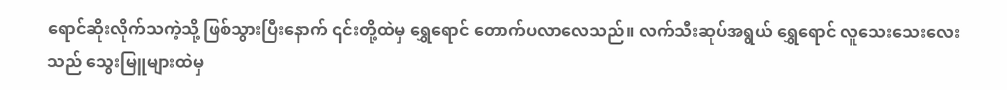ရောင်ဆိုးလိုက်သကဲ့သို့ ဖြစ်သွားပြီးနောက် ၎င်းတို့ထဲမှ ရွှေရောင် တောက်ပလာလေသည်။ လက်သီးဆုပ်အရွယ် ရွှေရောင် လူသေးသေးလေးသည် သွေးမြူများထဲမှ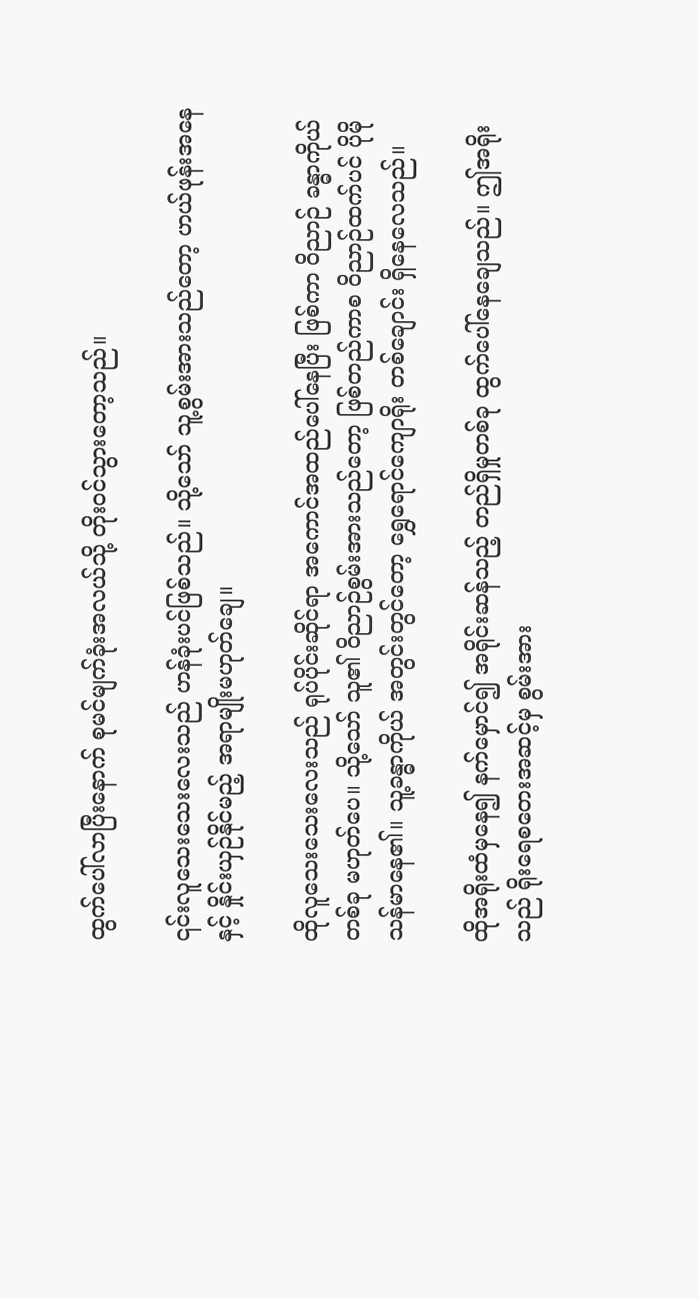ထွက်ပေါ်လာပြီးနောက် စုမင်မျက်ခုံးအလယ်သို့ တိုးဝင်သွားတော့သည်။

၎င်းလူသေးသေးလေးသည် ဟန်ခုံးပင်ဖြစ်သည်။ သို့သော် သူ့စွမ်းအားသည်တော့ ဟယ်ဖုန်းအနေနှင့် နှိုင်းယှဉ်နိုင်မည့် အရာမျိုးမဟုတ်ချေ။

ထိုလူသေးသေးလေးသည် ရုပ်ပိုင်းဆိုင်ရာ အကောင်အထည်ပေါ်နေပြီး ဖြစ်ကာ ဝိညာဉ် ခန္ဓာကိုယ်တစ်ခု မဟုတ်ပေ။ သို့သော် သူ၏ ဝိညာဉ်စွမ်းအားသည်တော့ ဖြစ်တည်ကာစ ဝိညာဉ်ထက်ပင် ပိုမိုသန်မာနေ၏။ သူ့ခန္ဓာကိုယ် အတွင်းတွင်တော့ ရွှေရောင်ကျောရိုး တစ်ချောင်း ရှိနေလေသည်။

ထိုအရိုးထံမှနေ၍ နက်မှောင်၍ အရိုင်းဆန်သည့် တည်ရှိမှုတစ်ခု ထွက်ပေါ်နေချေသည်။ ဤအရိုးသည် ရိုးရေစတေးအဆင့်မှ စွမ်းအား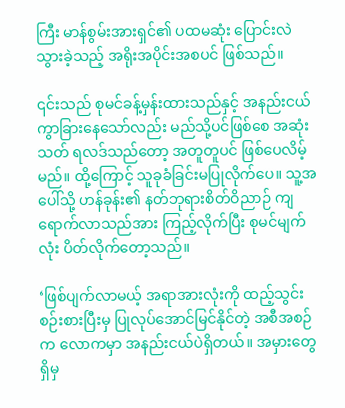ကြီး မာန်စွမ်းအားရှင်၏ ပထမဆုံး ပြောင်းလဲသွားခဲ့သည့် အရိုးအပိုင်းအစပင် ဖြစ်သည်။

၎င်းသည် စုမင်ခန့်မှန်းထားသည်နှင့် အနည်းငယ် ကွာခြားနေသော်လည်း မည်သို့ပင်ဖြစ်စေ အဆုံးသတ် ရလဒ်သည်တော့ အတူတူပင် ဖြစ်ပေလိမ့်မည်။ ထို့ကြောင့် သူခုခံခြင်းမပြုလိုက်ပေ။ သူ့အပေါ်သို့ ဟန်ခုန်း၏ နတ်ဘုရားစိတ်ဝိညာဉ် ကျရောက်လာသည်အား ကြည့်လိုက်ပြီး စုမင်မျက်လုံး ပိတ်လိုက်တော့သည်။

‘ဖြစ်ပျက်လာမယ့် အရာအားလုံးကို ထည့်သွင်းစဉ်းစားပြီးမှ ပြုလုပ်အောင်မြင်နိုင်တဲ့ အစီအစဉ်က လောကမှာ အနည်းငယ်ပဲရှိတယ်။ အမှားတွေရှိမှ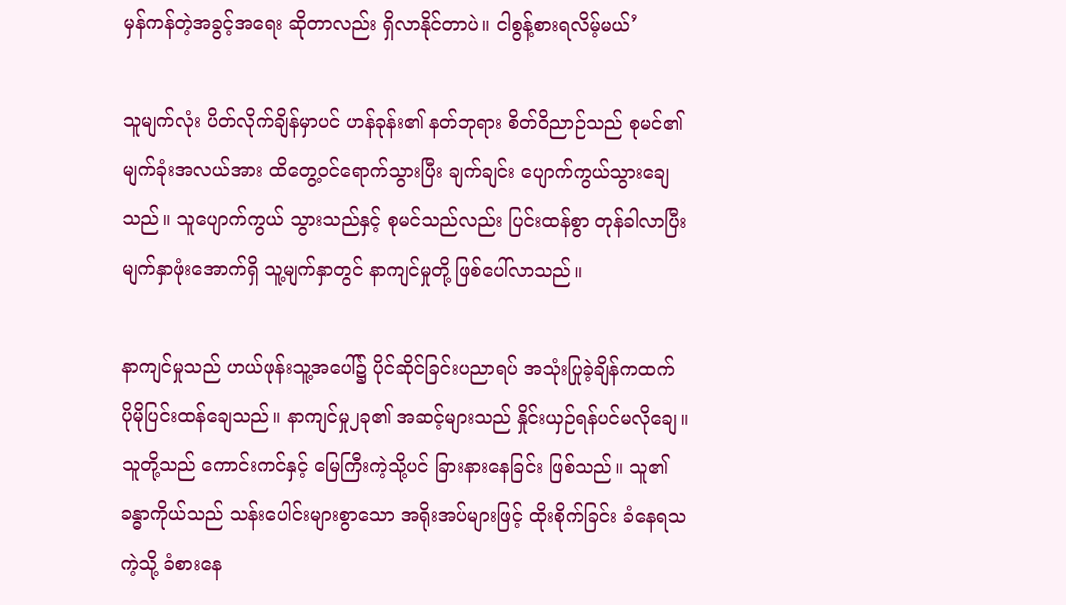မှန်ကန်တဲ့အခွင့်အရေး ဆိုတာလည်း ရှိလာနိုင်တာပဲ။ ငါစွန့်စားရလိမ့်မယ်’

သူမျက်လုံး ပိတ်လိုက်ချိန်မှာပင် ဟန်ခုန်း၏ နတ်ဘုရား စိတ်ဝိညာဉ်သည် စုမင်၏ မျက်ခုံးအလယ်အား ထိတွေ့ဝင်ရောက်သွားပြီး ချက်ချင်း ပျောက်ကွယ်သွားချေသည်။ သူပျောက်ကွယ် သွားသည်နှင့် စုမင်သည်လည်း ပြင်းထန်စွာ တုန်ခါလာပြီး မျက်နှာဖုံးအောက်ရှိ သူ့မျက်နှာတွင် နာကျင်မှုတို့ ဖြစ်ပေါ်လာသည်။

နာကျင်မှုသည် ဟယ်ဖုန်းသူ့အပေါ်၌ ပိုင်ဆိုင်ခြင်းပညာရပ် အသုံးပြုခဲ့ချိန်ကထက် ပိုမိုပြင်းထန်ချေသည်။ နာကျင်မှု၂ခု၏ အဆင့်များသည် နှိုင်းယှဉ်ရန်ပင်မလိုချေ။ သူတို့သည် ကောင်းကင်နှင့် မြေကြီးကဲ့သို့ပင် ခြားနားနေခြင်း ဖြစ်သည်။ သူ၏ ခန္ဓာကိုယ်သည် သန်းပေါင်းများစွာသော အရိုးအပ်များဖြင့် ထိုးစိုက်ခြင်း ခံနေရသကဲ့သို့ ခံစားနေ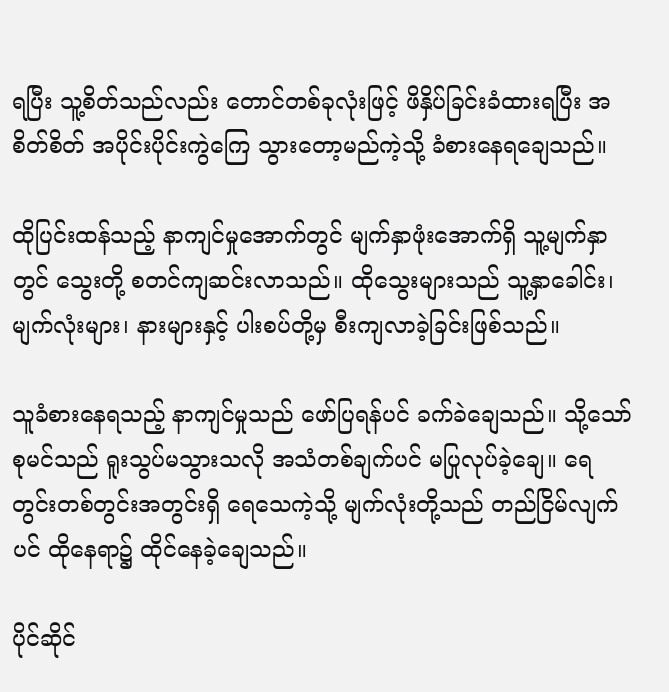ရပြီး သူ့စိတ်သည်လည်း တောင်တစ်ခုလုံးဖြင့် ဖိနှိပ်ခြင်းခံထားရပြီး အစိတ်စိတ် အပိုင်းပိုင်းကွဲကြေ သွားတော့မည်ကဲ့သို့ ခံစားနေရချေသည်။

ထိုပြင်းထန်သည့် နာကျင်မှုအောက်တွင် မျက်နှာဖုံးအောက်ရှိ သူ့မျက်နှာတွင် သွေးတို့ စတင်ကျဆင်းလာသည်။ ထိုသွေးများသည် သူ့နှာခေါင်း၊ မျက်လုံးများ၊ နားများနှင့် ပါးစပ်တို့မှ စီးကျလာခဲ့ခြင်းဖြစ်သည်။

သူခံစားနေရသည့် နာကျင်မှုသည် ဖော်ပြရန်ပင် ခက်ခဲချေသည်။ သို့သော် စုမင်သည် ရူးသွပ်မသွားသလို အသံတစ်ချက်ပင် မပြုလုပ်ခဲ့ချေ။ ရေတွင်းတစ်တွင်းအတွင်းရှိ ရေသေကဲ့သို့ မျက်လုံးတို့သည် တည်ငြိမ်လျက်ပင် ထိုနေရာ၌ ထိုင်နေခဲ့ချေသည်။

ပိုင်ဆိုင်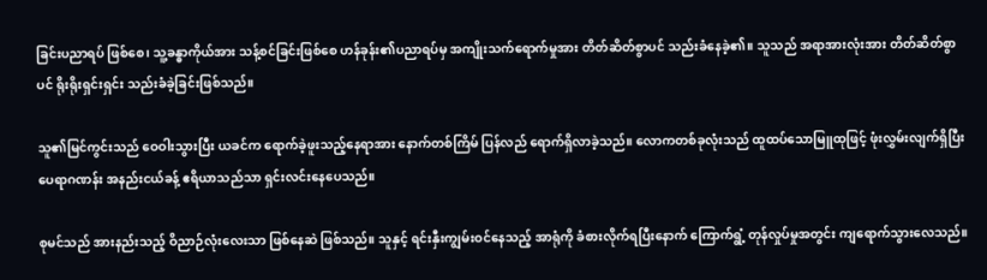ခြင်းပညာရပ် ဖြစ်စေ၊ သူ့ခန္ဓာကိုယ်အား သန့်စင်ခြင်းဖြစ်စေ ဟန်ခုန်း၏ပညာရပ်မှ အကျိုးသက်ရောက်မှုအား တိတ်ဆိတ်စွာပင် သည်းခံနေခဲ့၏။ သူသည် အရာအားလုံးအား တိတ်ဆိတ်စွာပင် ရိုးရိုးရှင်းရှင်း သည်းခံခဲ့ခြင်းဖြစ်သည်။

သူ၏မြင်ကွင်းသည် ဝေဝါးသွားပြီး ယခင်က ရောက်ခဲ့ဖူးသည့်နေရာအား နောက်တစ်ကြိမ် ပြန်လည် ရောက်ရှိလာခဲ့သည်။ လောကတစ်ခုလုံးသည် ထူထပ်သောမြူထုဖြင့် ဖုံးလွှမ်းလျက်ရှိပြီး ပေရာဂဏန်း အနည်းငယ်ခန့် ဧရိယာသည်သာ ရှင်းလင်းနေပေသည်။

စုမင်သည် အားနည်းသည့် ဝိညာဉ်လုံးလေးသာ ဖြစ်နေဆဲ ဖြစ်သည်။ သူနှင့် ရင်းနှီးကျွမ်းဝင်နေသည့် အာရုံကို ခံစားလိုက်ရပြီးနောက် ကြောက်ရွံ့ တုန်လှုပ်မှုအတွင်း ကျရောက်သွားလေသည်။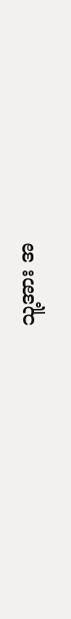သူ့အား အ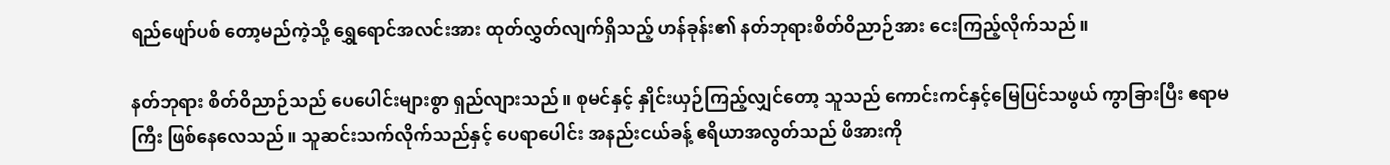ရည်ဖျော်ပစ် တော့မည်ကဲ့သို့ ရွှေရောင်အလင်းအား ထုတ်လွှတ်လျက်ရှိသည့် ဟန်ခုန်း၏ နတ်ဘုရားစိတ်ဝိညာဉ်အား ငေးကြည့်လိုက်သည်။

နတ်ဘုရား စိတ်ဝိညာဉ်သည် ပေပေါင်းများစွာ ရှည်လျားသည်။ စုမင်နှင့် နှိုင်းယှဉ်ကြည့်လျှင်တော့ သူသည် ကောင်းကင်နှင့်မြေပြင်သဖွယ် ကွာခြားပြီး ဧရာမကြီး ဖြစ်နေလေသည်။ သူဆင်းသက်လိုက်သည်နှင့် ပေရာပေါင်း အနည်းငယ်ခန့် ဧရိယာအလွတ်သည် ဖိအားကို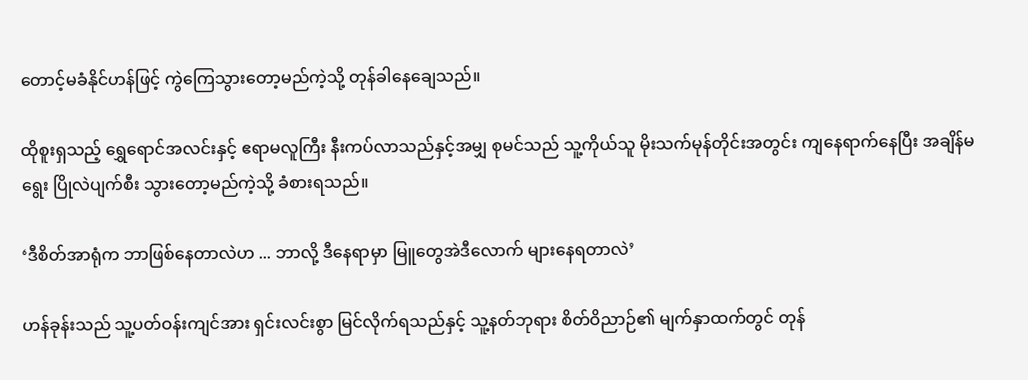တောင့်မခံနိုင်ဟန်ဖြင့် ကွဲကြေသွားတော့မည်ကဲ့သို့ တုန်ခါနေချေသည်။

ထိုစူးရှသည့် ရွှေရောင်အလင်းနှင့် ဧရာမလူကြီး နီးကပ်လာသည်နှင့်အမျှ စုမင်သည် သူ့ကိုယ်သူ မိုးသက်မုန်တိုင်းအတွင်း ကျနေရာက်နေပြီး အချိန်မရွေး ပြိုလဲပျက်စီး သွားတော့မည်ကဲ့သို့ ခံစားရသည်။

‘ဒီစိတ်အာရုံက ဘာဖြစ်နေတာလဲဟ ... ဘာလို့ ဒီနေရာမှာ မြူတွေအဲဒီလောက် များနေရတာလဲ’

ဟန်ခုန်းသည် သူ့ပတ်ဝန်းကျင်အား ရှင်းလင်းစွာ မြင်လိုက်ရသည်နှင့် သူ့နတ်ဘုရား စိတ်ဝိညာဉ်၏ မျက်နှာထက်တွင် တုန်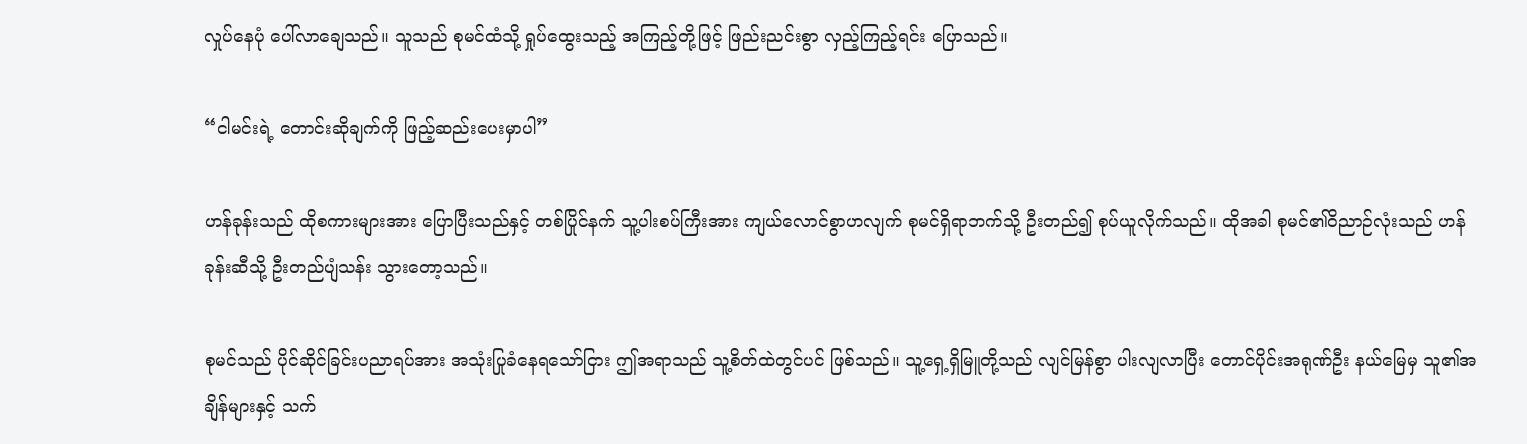လှုပ်နေပုံ ပေါ်လာချေသည်။ သူသည် စုမင်ထံသို့ ရှုပ်ထွေးသည့် အကြည့်တို့ဖြင့် ဖြည်းညင်းစွာ လှည့်ကြည့်ရင်း ပြောသည်။

“ငါမင်းရဲ့ တောင်းဆိုချက်ကို ဖြည့်ဆည်းပေးမှာပါ”

ဟန်ခုန်းသည် ထိုစကားများအား ပြောပြီးသည်နှင့် တစ်ပြိုင်နက် သူ့ပါးစပ်ကြီးအား ကျယ်လောင်စွာဟလျက် စုမင်ရှိရာဘက်သို့ ဦးတည်၍ စုပ်ယူလိုက်သည်။ ထိုအခါ စုမင်၏ဝိညာဉ်လုံးသည် ဟန်ခုန်းဆီသို့ ဦးတည်ပျံသန်း သွားတော့သည်။

စုမင်သည် ပိုင်ဆိုင်ခြင်းပညာရပ်အား အသုံးပြုခံနေရသော်ငြား ဤအရာသည် သူ့စိတ်ထဲတွင်ပင် ဖြစ်သည်။ သူ့ရှေ့ရှိမြူတို့သည် လျင်မြန်စွာ ပါးလျလာပြီး တောင်ပိုင်းအရုဏ်ဦး နယ်မြေမှ သူ၏အချိန်များနှင့် သက်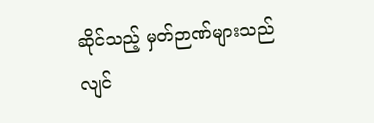ဆိုင်သည့် မှတ်ဉာဏ်များသည် လျင်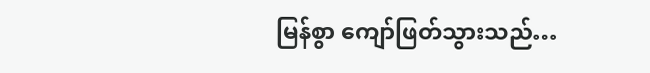မြန်စွာ ကျော်ဖြတ်သွားသည်…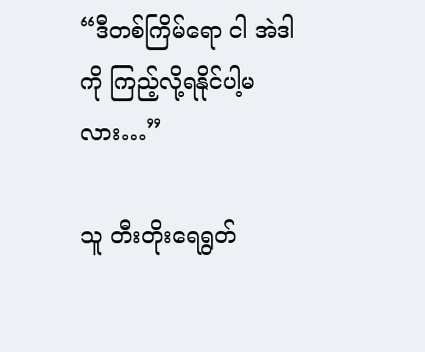“ဒီတစ်ကြိမ်ရော ငါ အဲဒါကို ကြည့်လို့ရနိုင်ပါ့မလား…”

သူ တီးတိုးရေရွတ်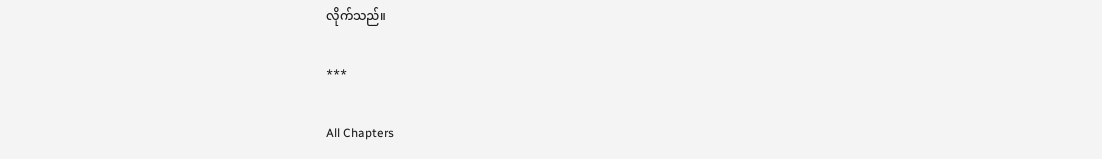လိုက်သည်။

***

All Chapters